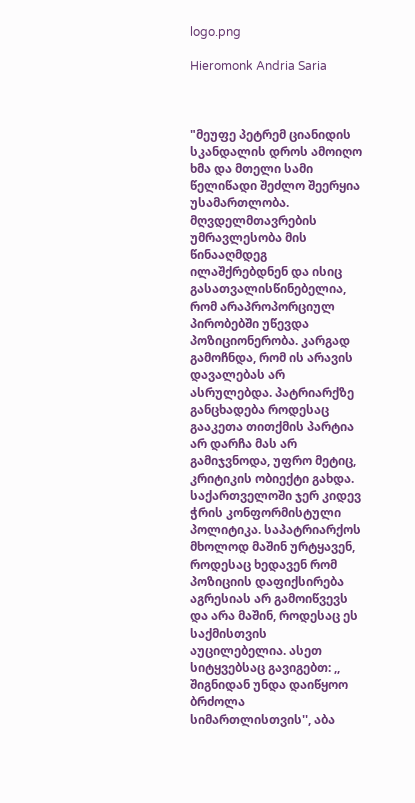logo.png

Hieromonk Andria Saria



"მეუფე პეტრემ ციანიდის სკანდალის დროს ამოიღო ხმა და მთელი სამი წელიწადი შეძლო შეერყია უსამართლობა. მღვდელმთავრების უმრავლესობა მის წინააღმდეგ ილაშქრებდნენ და ისიც გასათვალისწინებელია, რომ არაპროპორციულ პირობებში უწევდა პოზიციონერობა. კარგად გამოჩნდა, რომ ის არავის დავალებას არ ასრულებდა. პატრიარქზე განცხადება როდესაც გააკეთა თითქმის პარტია არ დარჩა მას არ გამიჯვნოდა, უფრო მეტიც, კრიტიკის ობიექტი გახდა. საქართველოში ჯერ კიდევ ჭრის კონფორმისტული პოლიტიკა. საპატრიარქოს მხოლოდ მაშინ ურტყავენ, როდესაც ხედავენ რომ პოზიციის დაფიქსირება აგრესიას არ გამოიწვევს და არა მაშინ, როდესაც ეს საქმისთვის აუცილებელია. ასეთ სიტყვებსაც გავიგებთ: ,, შიგნიდან უნდა დაიწყოო ბრძოლა სიმართლისთვის'', აბა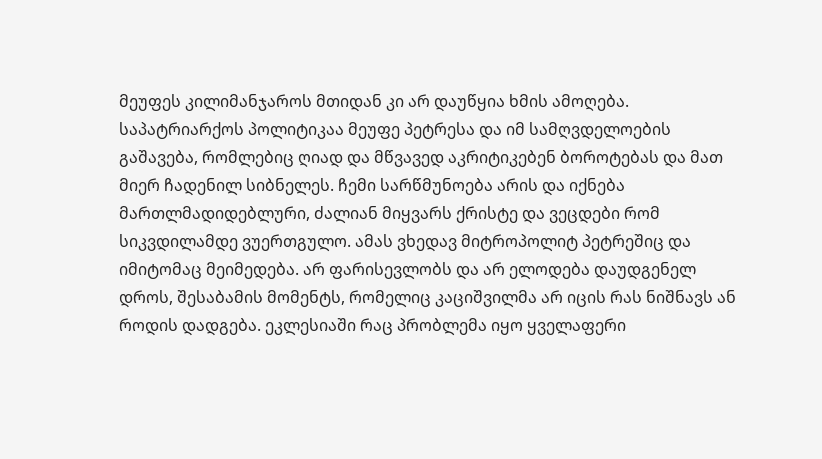მეუფეს კილიმანჯაროს მთიდან კი არ დაუწყია ხმის ამოღება. საპატრიარქოს პოლიტიკაა მეუფე პეტრესა და იმ სამღვდელოების გაშავება, რომლებიც ღიად და მწვავედ აკრიტიკებენ ბოროტებას და მათ მიერ ჩადენილ სიბნელეს. ჩემი სარწმუნოება არის და იქნება მართლმადიდებლური, ძალიან მიყვარს ქრისტე და ვეცდები რომ სიკვდილამდე ვუერთგულო. ამას ვხედავ მიტროპოლიტ პეტრეშიც და იმიტომაც მეიმედება. არ ფარისევლობს და არ ელოდება დაუდგენელ დროს, შესაბამის მომენტს, რომელიც კაციშვილმა არ იცის რას ნიშნავს ან როდის დადგება. ეკლესიაში რაც პრობლემა იყო ყველაფერი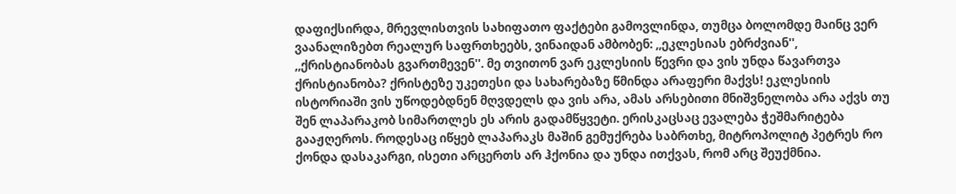დაფიქსირდა, მრევლისთვის სახიფათო ფაქტები გამოვლინდა, თუმცა ბოლომდე მაინც ვერ ვაანალიზებთ რეალურ საფრთხეებს, ვინაიდან ამბობენ: ,,ეკლესიას ებრძვიან'', ,,ქრისტიანობას გვართმევენ''. მე თვითონ ვარ ეკლესიის წევრი და ვის უნდა წავართვა ქრისტიანობა? ქრისტეზე უკეთესი და სახარებაზე წმინდა არაფერი მაქვს! ეკლესიის ისტორიაში ვის უწოდებდნენ მღვდელს და ვის არა, ამას არსებითი მნიშვნელობა არა აქვს თუ შენ ლაპარაკობ სიმართლეს ეს არის გადამწყვეტი. ერისკაცსაც ევალება ჭეშმარიტება გააჟღეროს. როდესაც იწყებ ლაპარაკს მაშინ გემუქრება საბრთხე, მიტროპოლიტ პეტრეს რო ქონდა დასაკარგი, ისეთი არცერთს არ ჰქონია და უნდა ითქვას, რომ არც შეუქმნია.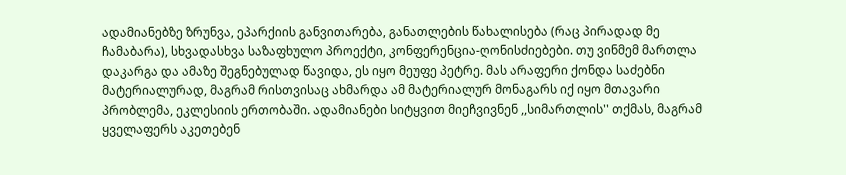ადამიანებზე ზრუნვა, ეპარქიის განვითარება, განათლების წახალისება (რაც პირადად მე ჩამაბარა), სხვადასხვა საზაფხულო პროექტი, კონფერენცია-ღონისძიებები. თუ ვინმემ მართლა დაკარგა და ამაზე შეგნებულად წავიდა, ეს იყო მეუფე პეტრე. მას არაფერი ქონდა საძებნი მატერიალურად, მაგრამ რისთვისაც ახმარდა ამ მატერიალურ მონაგარს იქ იყო მთავარი პრობლემა, ეკლესიის ერთობაში. ადამიანები სიტყვით მიეჩვივნენ ,,სიმართლის'' თქმას, მაგრამ ყველაფერს აკეთებენ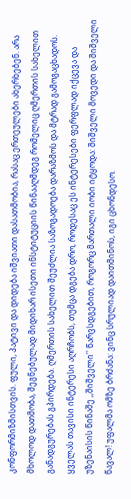კონფორმიზმისთვის. ფული, პატივი და დიდება იშვიათი დასათმობია, რასაც ერთეულები ახერხებენ. არა მხოლოდ დათმობა, შეგნებულად მიდიხარ ისეთი ინსტიტუციის წინააღმდეგ რომელიც ღმერთის სახელით განადგურებას გპირდება. ღმერთის სახელით შეუძლია საზოგადოება დარაზმოს და მტრად გამოგაცხადოს. ყველას თავისი ინტერესი აღრჩობს, თუმცა დგება დრო, როდესაც ეს ინტერესები ფერფლად იქცევა და უზენაისის წინაშე ,,შიშველი'' წარვსდგებით, როგორც მართალი იობი იტყოდა: შიშველი მოვედი და შიშველი წავალ! უფალმა ომზე ბრძანა: ვინც სრულიად დაითმინოს, იგი ცხონდესო.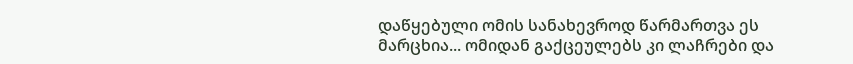დაწყებული ომის სანახევროდ წარმართვა ეს მარცხია... ომიდან გაქცეულებს კი ლაჩრები და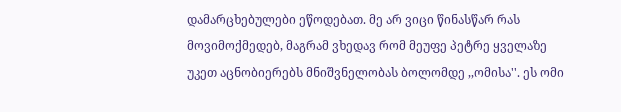დამარცხებულები ეწოდებათ. მე არ ვიცი წინასწარ რას მოვიმოქმედებ, მაგრამ ვხედავ რომ მეუფე პეტრე ყველაზე უკეთ აცნობიერებს მნიშვნელობას ბოლომდე ,,ომისა''. ეს ომი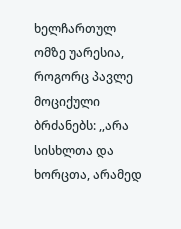ხელჩართულ ომზე უარესია, როგორც პავლე მოციქული ბრძანებს: ,,არა სისხლთა და ხორცთა, არამედ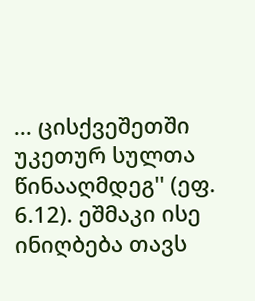... ცისქვეშეთში უკეთურ სულთა წინააღმდეგ'' (ეფ. 6.12). ეშმაკი ისე ინიღბება თავს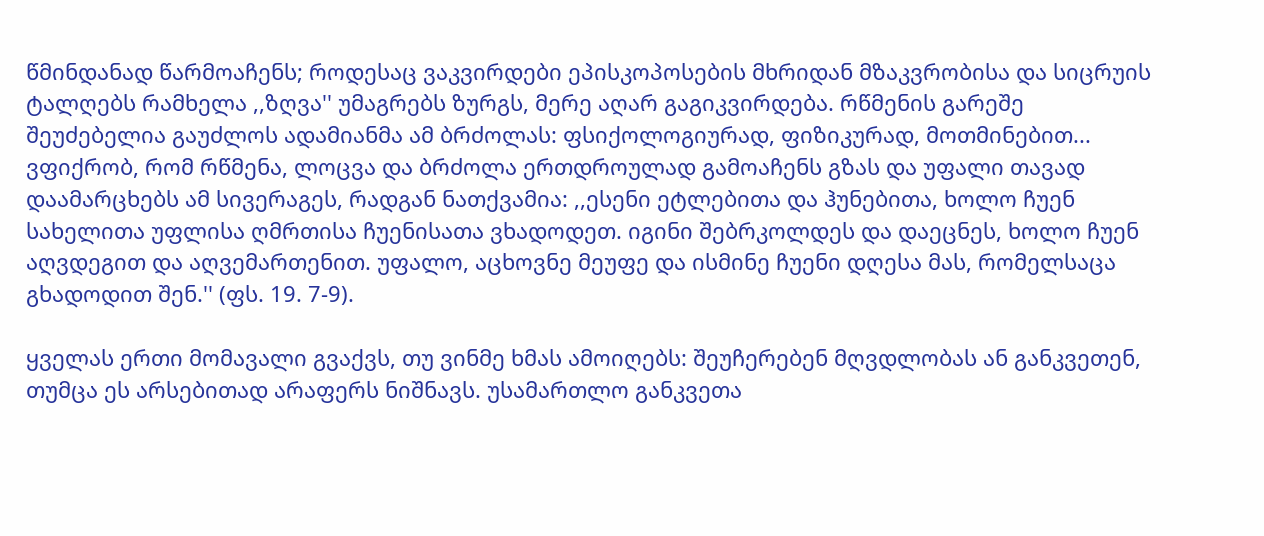წმინდანად წარმოაჩენს; როდესაც ვაკვირდები ეპისკოპოსების მხრიდან მზაკვრობისა და სიცრუის ტალღებს რამხელა ,,ზღვა'' უმაგრებს ზურგს, მერე აღარ გაგიკვირდება. რწმენის გარეშე შეუძებელია გაუძლოს ადამიანმა ამ ბრძოლას: ფსიქოლოგიურად, ფიზიკურად, მოთმინებით... ვფიქრობ, რომ რწმენა, ლოცვა და ბრძოლა ერთდროულად გამოაჩენს გზას და უფალი თავად დაამარცხებს ამ სივერაგეს, რადგან ნათქვამია: ,,ესენი ეტლებითა და ჰუნებითა, ხოლო ჩუენ სახელითა უფლისა ღმრთისა ჩუენისათა ვხადოდეთ. იგინი შებრკოლდეს და დაეცნეს, ხოლო ჩუენ აღვდეგით და აღვემართენით. უფალო, აცხოვნე მეუფე და ისმინე ჩუენი დღესა მას, რომელსაცა გხადოდით შენ.'' (ფს. 19. 7-9).

ყველას ერთი მომავალი გვაქვს, თუ ვინმე ხმას ამოიღებს: შეუჩერებენ მღვდლობას ან განკვეთენ, თუმცა ეს არსებითად არაფერს ნიშნავს. უსამართლო განკვეთა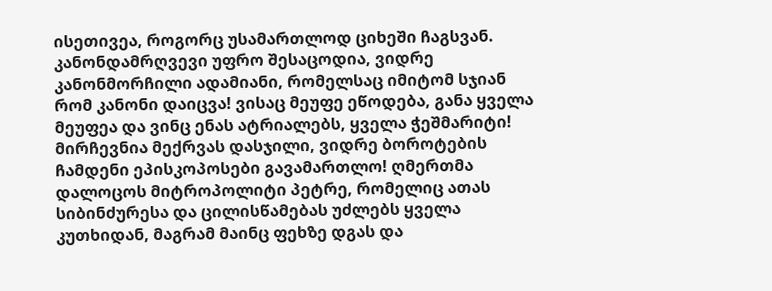ისეთივეა, როგორც უსამართლოდ ციხეში ჩაგსვან. კანონდამრღვევი უფრო შესაცოდია, ვიდრე კანონმორჩილი ადამიანი, რომელსაც იმიტომ სჯიან რომ კანონი დაიცვა! ვისაც მეუფე ეწოდება, განა ყველა მეუფეა და ვინც ენას ატრიალებს, ყველა ჭეშმარიტი! მირჩევნია მექრვას დასჯილი, ვიდრე ბოროტების ჩამდენი ეპისკოპოსები გავამართლო! ღმერთმა დალოცოს მიტროპოლიტი პეტრე, რომელიც ათას სიბინძურესა და ცილისწამებას უძლებს ყველა კუთხიდან, მაგრამ მაინც ფეხზე დგას და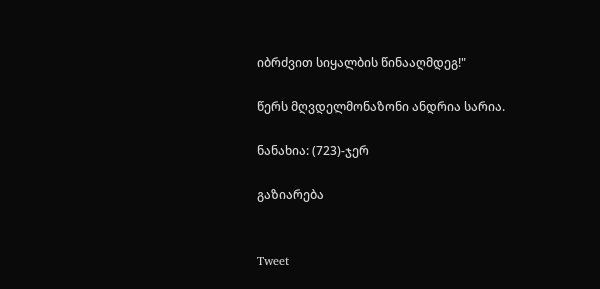იბრძვით სიყალბის წინააღმდეგ!"

წერს მღვდელმონაზონი ანდრია სარია.

ნანახია: (723)-ჯერ

გაზიარება


Tweet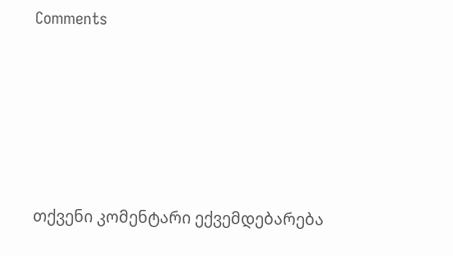Comments







თქვენი კომენტარი ექვემდებარება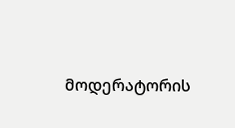მოდერატორის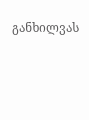განხილვას